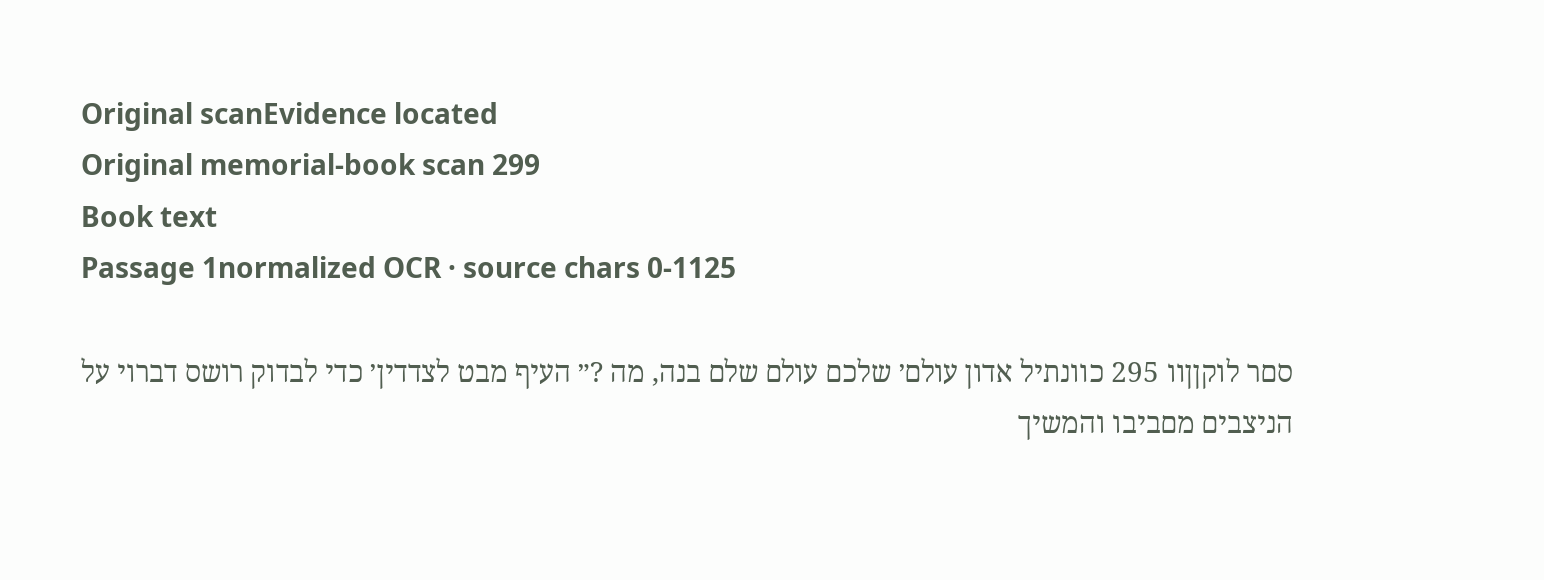Original scanEvidence located
Original memorial-book scan 299
Book text
Passage 1normalized OCR · source chars 0-1125

סםר לוקןןװ 295 כװנתיל אדון עולם׳ שלכם עולם שלם בנה, מה ?״ העיף מבט לצדדין׳ כדי לבדוק רושס דברױ על הניצבים מםביבו והמשיך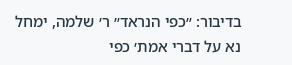בדיבור: ״כפי הנראד״ ר׳ שלמה, ימחל נא על דברי אמת׳ כפי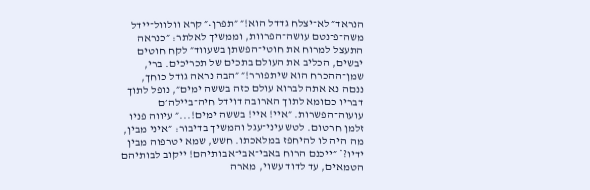הנראד״ לא־יצלח גדדל הוא!״ ״תפרן•״ קרא װלװל־ײדל משה־פ־נטם עושה־הפרװת, וממשיך לאלתר: ״כנראה התעצל למרוח את חוטי־הפשתן בשעװד״ לקח חוטים יבשים, הכליב את העולם בתכים של תכריכים. ברי, שמן־ההכרח הוא שיתפורר!״ ״הבה נראה גודל כוחך, ננםה נא אתה לברוא עולם כזה בששה ימים״, נופל לתוך דבריו כםומא לתוך הארובה דוידל חיה־בײלה׳ם עועוה־הפשרות. ״אײ! אײ! בששה ימים!...״ עיװה פניו זלמן חרטום. לטש עיני־עגל והמשיך בדיבור: ״איני מבין, מה היה לו להיחפז במלאכתו. חשש, שמא יטרפוה מבין ידיו?* ״ײכנם הרוח באבי־אבי־אבותיהם! ײקוב לבותיהם הטמאים, עד לדוד עשױ, מארה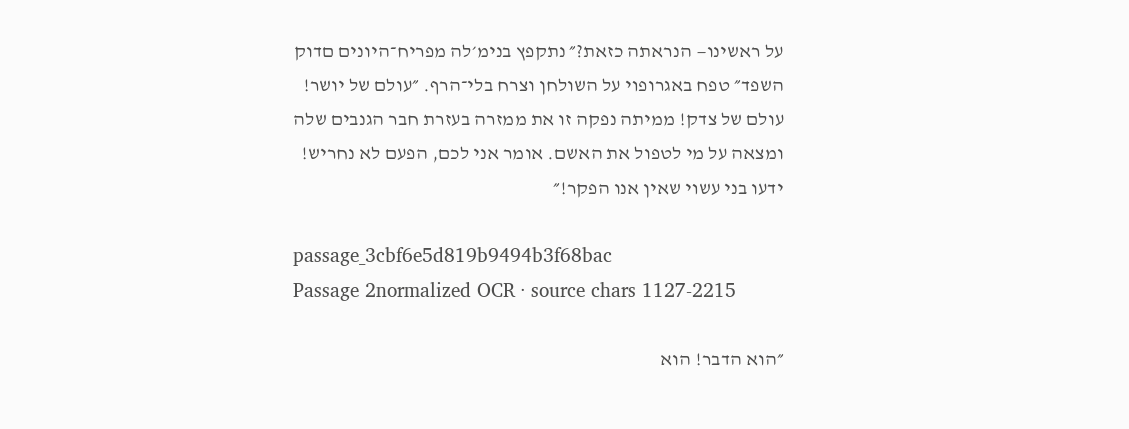על ראשינו— הנראתה כזאת?״ נתקפץ בנימ׳לה מפריח־היונים םדוק השפד״ טפח באגרופױ על השולחן וצרח בלי־הרף. ״עולם של יושר! עולם של צדק! ממיתה נפקה זו את ממזרה בעזרת חבר הגנבים שלה ומצאה על מי לטפול את האשם. אומר אני לכם, הפעם לא נחריש! ידעו בני עשױ שאין אנו הפקר!״

passage_3cbf6e5d819b9494b3f68bac
Passage 2normalized OCR · source chars 1127-2215

״הוא הדבר! הוא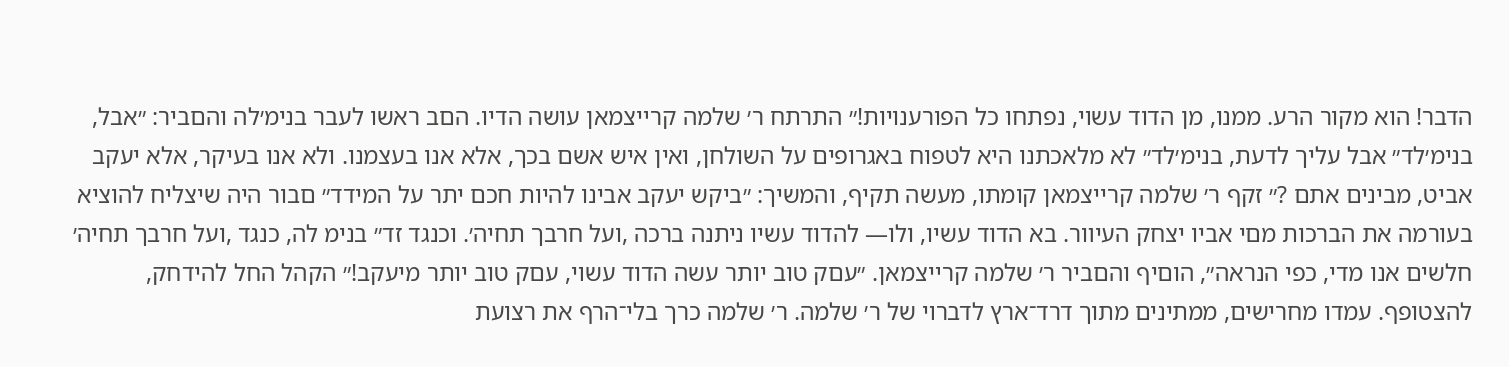הדבר! הוא מקור הרע. ממנו, מן הדוד עשױ, נפתחו כל הפורענויות!״ התרתח ר׳ שלמה קרײצמאן עושה הדיו. הםב ראשו לעבר בנימ׳לה והםביר: ״אבל, בנימ׳לד״ אבל עליך לדעת, בנימ׳לד״ לא מלאכתנו היא לטפוח באגרופים על השולחן, ואין איש אשם בכך, אלא אנו בעצמנו. ולא אנו בעיקר, אלא יעקב אביט, מבינים אתם ?״ זקף ר׳ שלמה קרייצמאן קומתו, מעשה תקיף, והמשיך: ״ביקש יעקב אבינו להיות חכם יתר על המידד״ םבור היה שיצליח להוציא בעורמה את הברכות מםי אביו יצחק העיװר. בא הדוד עשיו, ולו— להדוד עשיו ניתנה ברכה ,ועל חרבך תחיה׳. וכנגד זד״ בנימ לה, כנגד ,ועל חרבך תחיה׳ חלשים אנו מדי, כפי הנראה״, הוםיף והםביר ר׳ שלמה קרײצמאן. ״עםק טוב יותר עשה הדוד עשױ, עםק טוב יותר מיעקב!״ הקהל החל להידחק, להצטופף. עמדו מחרישים, ממתינים מתוך דרד־ארץ לדברױ של ר׳ שלמה. ר׳ שלמה כרך בלי־הרף את רצועת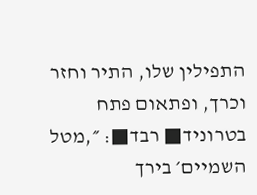התפילין שלו, התיר וחזר וכרך, ופתאום פתח בטרוניד■ רבד■: ״,מטל השמיים׳ בירך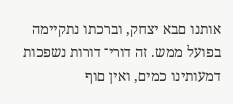אותנו םבא יצחק, וברכתו נתקיימה בפועל ממש. זה דורי־ דורות נשפכות דמעותינו כמים, ואין םוף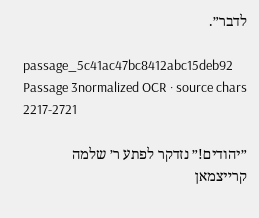לדבר״.

passage_5c41ac47bc8412abc15deb92
Passage 3normalized OCR · source chars 2217-2721

״יהודים!״ נזדקר לפתע ר׳ שלמה קרײצמאן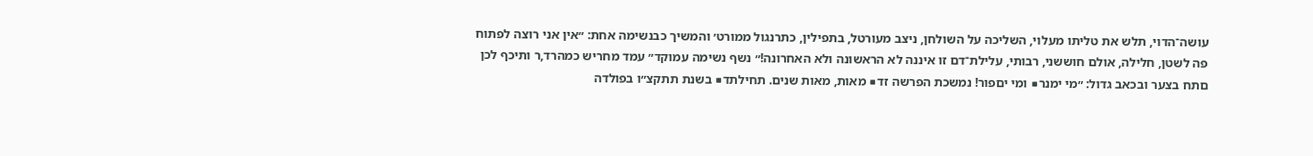עושה־הדױ, תלש את טליתו מעלױ, השליכה על השולחן, ניצב מעורטל, בתפילין, כתרנגול ממורט׳ והמשיך כבנשימה אחת: ״אין אני רוצה לפתוח פה לשטן, חלילה, אולם חוששני, רבותי, עלילת־דם זו איננה לא הראשונה ולא האחרונה!״ נשף נשימה עמוקד״ עמד מחריש כמהרד,ר ותיכף לכן םתח בצער ובכאב גדול: ״מי ימנר■ ומי יםפור! נמשכת הפרשה זד■ מאות, מאות שנים. תחילתד■ בשנת תתקצ״ו בפולדה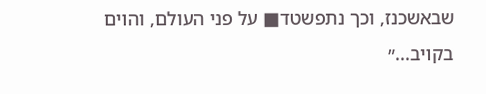שבאשכנז, וכך נתפשטד■ על פני העולם, והױם בקױב...״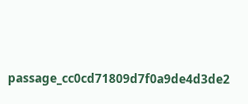passage_cc0cd71809d7f0a9de4d3de2